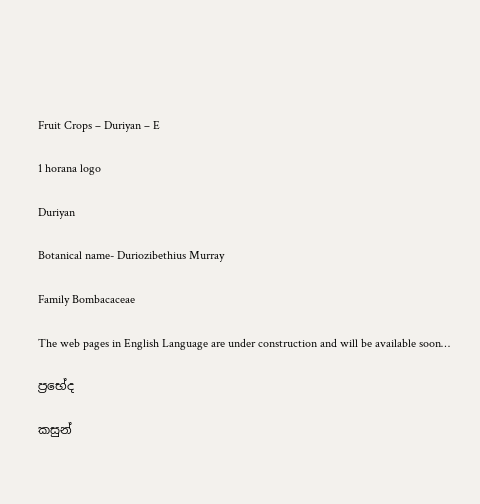Fruit Crops – Duriyan – E

1 horana logo

Duriyan

Botanical name- Duriozibethius Murray

Family Bombacaceae

The web pages in English Language are under construction and will be available soon…

ප්‍රභේද

කසුන්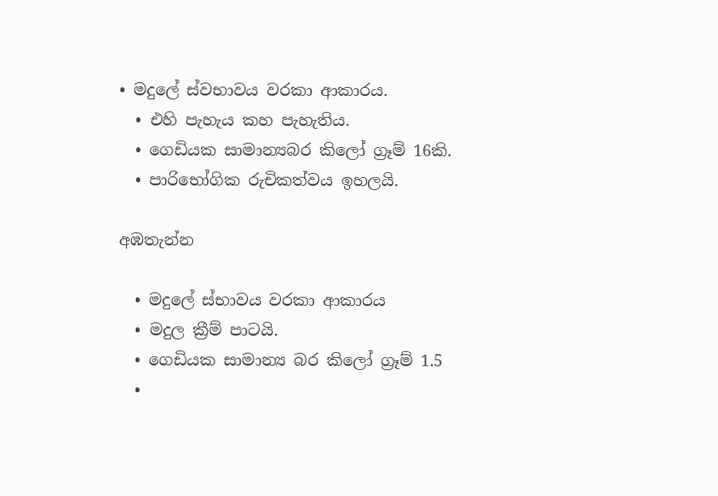• මදුලේ ස්වභාවය වරකා ආකාරය.
  • එහි පැහැය කහ පැහැතිය.
  • ගෙඩියක සාමාන්‍යබර කිලෝ ග්‍රෑම් 16කි.
  • පාරිභෝගික රුචිකත්වය ඉහලයි.

අඹතැන්න

  • මදුලේ ස්භාවය වරකා ආකාරය
  • මදුල ක්‍රීම් පාටයි.
  • ගෙඩියක සාමාන්‍ය බර කිලෝ ග්‍රෑම් 1.5
  •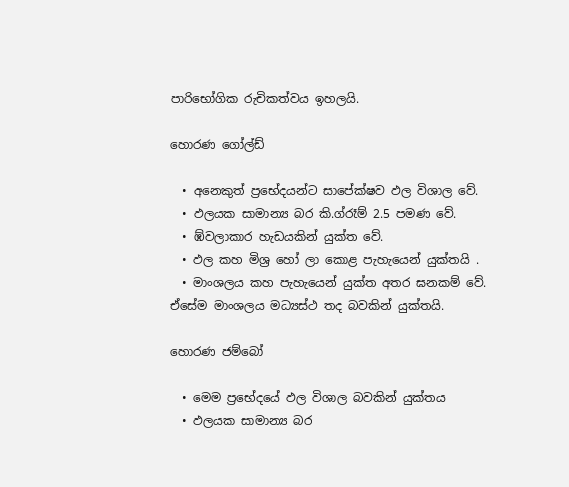පාරිභෝගික රුචිකත්වය ඉහලයි.

හොරණ ගෝල්ඩ්

  • අනෙකුත් ප්‍රභේදයන්ට සාපේක්ෂව ඵල විශාල වේ.
  • ඵලයක සාමාන්‍ය බර කි.ග්රෑම් 2.5 පමණ වේ.
  • ඹ්වලාකාර හැඩයකින් යුක්ත වේ.
  • ඵල කහ මිශ්‍ර හෝ ලා කොළ පැහැයෙන් යුක්තයි .
  • මාංශලය කහ පැහැයෙන් යුක්ත අතර ඝනකම් වේ. ඒසේම මාංශලය මධ්‍යස්ථ තද බවකින් යුක්තයි.

හොරණ ජම්බෝ

  • මෙම ප්‍රභේදයේ ඵල විශාල බවකින් යුක්තය
  • ඵලයක සාමාන්‍ය බර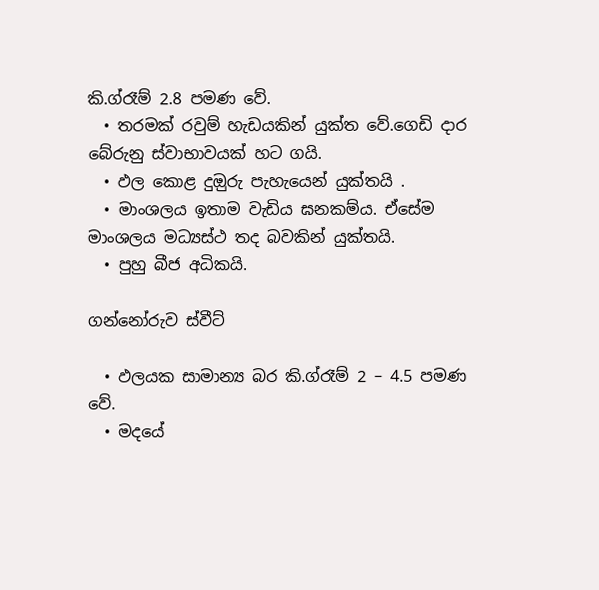කි.ග්රෑම් 2.8 පමණ වේ.
  • තරමක් රවුම් හැඩයකින් යුක්ත වේ.ගෙඩි දාර බේරුනු ස්වාභාවයක් හට ගයි.
  • ඵල කොළ දුඔුරු පැහැයෙන් යුක්තයි .
  • මාංශලය ඉතාම වැඩිය ඝනකම්ය. ඒසේම මාංශලය මධ්‍යස්ථ තද බවකින් යුක්තයි.
  • පුහු බීජ අධිකයි.

ගන්නෝරුව ස්වීට්

  • ඵලයක සාමාන්‍ය බර කි.ග්රෑම් 2 – 4.5 පමණ වේ.
  • මදයේ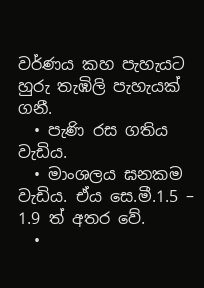වර්ණය කහ පැහැයට හුරු තැඹිලි පැහැයක් ගනී.
  • පැණි රස ගතිය වැඩිය.
  • මාංශලය ඝනකම වැඩිය. ඒය සෙ.මී.1.5 – 1.9 ත් අතර වේ.
  •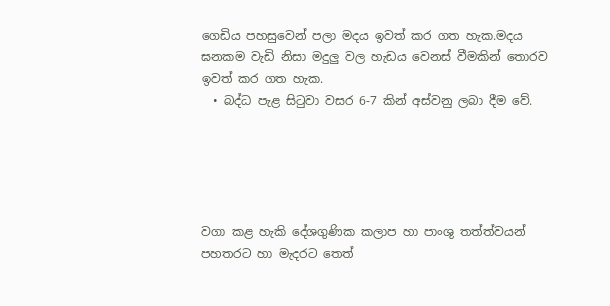ගෙඩිය පහසුවෙන් පලා මදය ඉවත් කර ගත හැක.මදය ඝනකම වැඩි නිසා මදුලු වල හැඩය වෙනස් වීමකින් තොරව ඉවත් කර ගත හැක.
  • බද්ධ පැළ සිටුවා වසර 6-7 කින් අස්වනු ලබා දීම වේ.





වගා කළ හැකි දේශගුණික කලාප හා පාංශු තත්ත්වයන්
පහතරට හා මැදරට තෙත්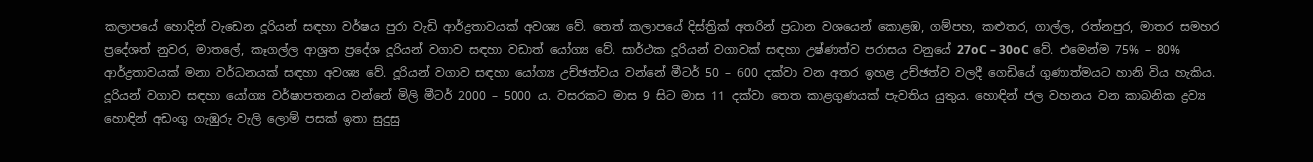කලාපයේ හොදින් වැඩෙන දූරියන් සඳහා වර්ෂය පුරා වැඩි ආර්ද්‍රතාවයක් අවශ්‍ය වේ. තෙත් කලාපයේ දිස්ත්‍රික් අතරින් ප්‍රධාන වශයෙන් කොළඹ, ගම්පහ, කළුතර, ගාල්ල, රත්නපුර, මාතර සමහර ප්‍රදේශත් නුවර, මාතලේ, කෑගල්ල ආශ්‍රත ප්‍රදේශ දූරියන් වගාව සඳහා වඩාත් යෝග්‍ය වේ. සාර්ථක දූරියන් වගාවක් සඳහා උෂ්ණත්ව පරාසය වනුයේ 27oC – 30oC වේ. එමෙන්ම 75% – 80% ආර්ද්‍රතාවයක් මනා වර්ධනයක් සඳහා අවශ්‍ය වේ. දූරියන් වගාව සඳහා යෝග්‍ය උච්ඡත්වය වන්නේ මීටර් 50 – 600 දක්වා වන අතර ඉහළ උච්ඡත්ව වලදී ගෙඩියේ ගුණාත්මයට හානි විය හැකිය. දූරියන් වගාව සඳහා යෝග්‍ය වර්ෂාපතනය වන්නේ මිලි මීටර් 2000 – 5000 ය. වසරකට මාස 9 සිට මාස 11 දක්වා තෙත කාළගුණයක් පැවතිය යුතුය. හොඳින් ජල වහනය වන කාබනික ද්‍රව්‍ය හොඳින් අඩංගු ගැඹුරු වැලි ලොම් පසක් ඉතා සුදුසු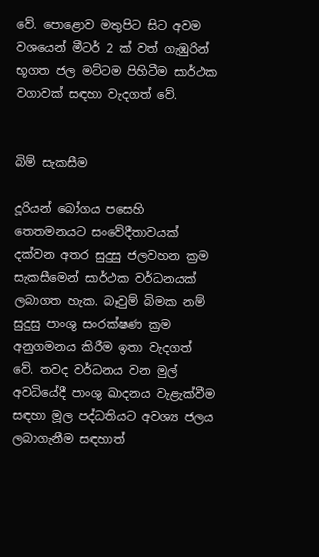වේ. පොළොව මතුපිට සිට අවම වශයෙන් මීටර් 2 ක් වත් ගැඹුරින් භූගත ජල මට්ටම පිහිටීම සාර්ථක වගාවක් සඳහා වැදගත් වේ.


බිම් සැකසීම

දූරියන් බෝගය පසෙහි තෙතමනයට සංවේදීතාවයක් දක්වන අතර සුදුසු ජලවහන ක්‍රම සැකසීමෙන් සාර්ථක වර්ධනයක් ලබාගත හැක. බෑවුම් බිමක නම් සුදුසු පාංශු සංරක්ෂණ ක්‍රම අනුගමනය කිරීම ඉතා වැදගත් වේ. තවද වර්ධනය වන මුල් අවධියේදී පාංශු ඛාදනය වැළැක්වීම සඳහා මූල පද්ධතියට අවශ්‍ය ජලය ලබාගැනීම සඳහාත්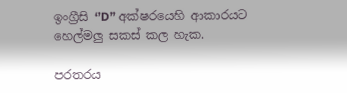ඉංග්‍රීසි ‘’D” අක්ෂරයෙහි ආකාරයට හෙල්මලු සකස් කල හැක.

පරතරය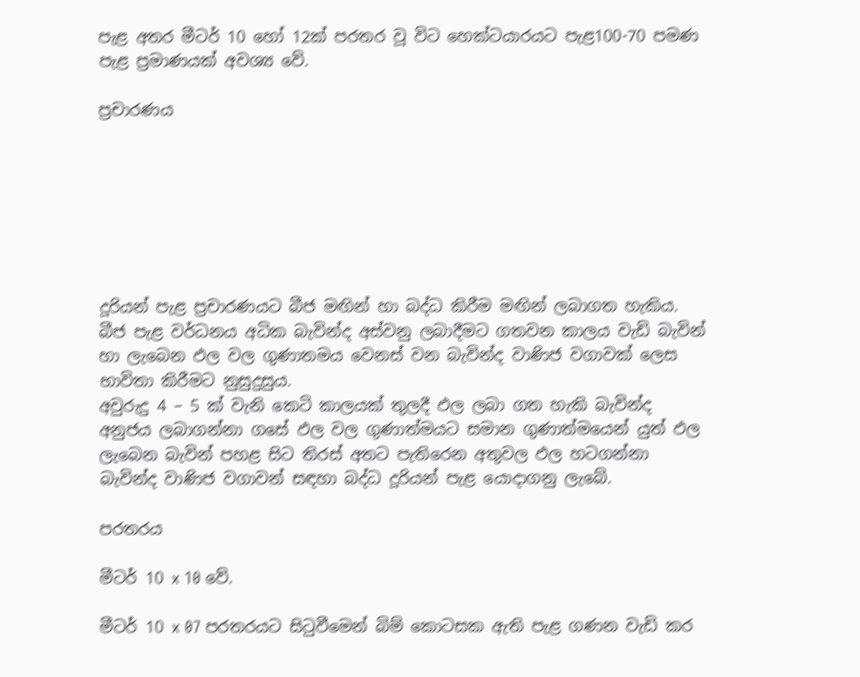පැළ අතර මීටර් 10 හෝ 12ක් පරතර වූ විට හෙක්ටයාරයට පැළ100-70 පමණ පැළ ප්‍රමාණයක් අවශ්‍ය වේ.

ප්‍රචාරණය







දූරියන් පැළ ප්‍රචාරණයට බීජ මඟින් හා බද්ධ කිරීම මඟින් ලබාගත හැකිය. බීජ පැළ වර්ධනය අධික බැවින්ද අස්වනු ලබාදීමට ගතවන කාලය වැඩි බැවින් හා ලැබෙන ඵල වල ගුණාතමය වෙනස් වන බැවින්ද වාණිජ වගාවක් ලෙස භාවිතා කිරීමට නුසුදුසුය.
අවුරුදු 4 – 5 ක් වැනි කෙටි කාලයක් තුලදී ඵල ලබා ගත හැකි බැවින්ද අනුජය ලබාගන්නා ගසේ ඵල වල ගුණාත්මයට සමාන ගුණාත්මයෙන් යුත් ඵල ලැබෙන බැවින් පහළ සිට තිරස් අතට පැතිරෙන අතුවල ඵල හටගන්නා බැවින්ද වාණිජ වගාවන් සඳහා බද්ධ දූරියන් පැළ යොදාගනු ලැබේ.

පරතරය

මීටර් 10 x 10 වේ.

මීටර් 10 x 07 පරතරයට සිටුවීමෙන් බිම් කොටසක ඇති පැළ ගණන වැඩි කර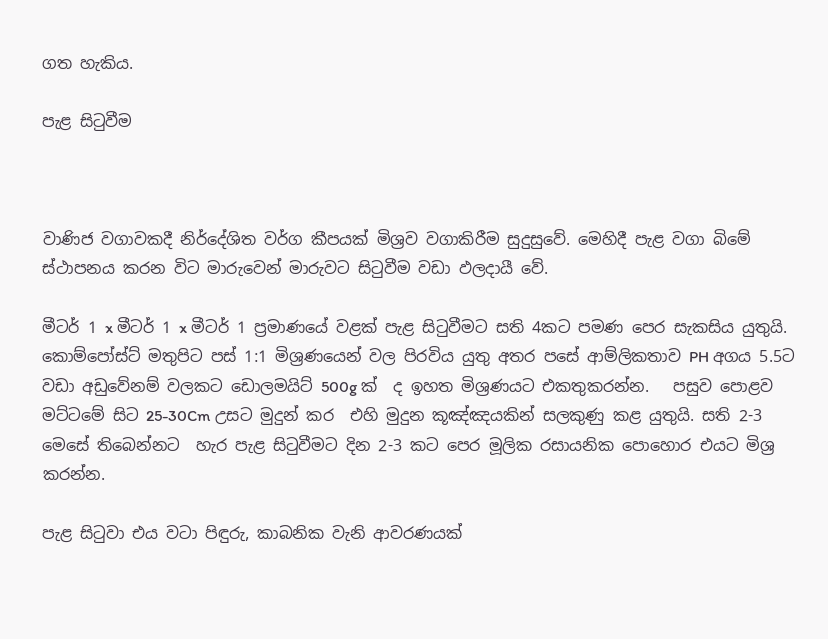ගත හැකිය.

පැළ සිටුවීම



වාණිජ වගාවකදී නිර්දේශිත වර්ග කීපයක් මිශ්‍රව වගාකිරීම සුදුසුවේ. මෙහිදී පැළ වගා බිමේ ස්ථාපනය කරන විට මාරුවෙන් මාරුවට සිටුවීම වඩා ඵලදායී වේ.

මීටර් 1 x මීටර් 1 x මීටර් 1 ප්‍රමාණයේ වළක් පැළ සිටුවීමට සති 4කට පමණ පෙර සැකසිය යුතුයි. කොම්පෝස්ට් මතුපිට පස් 1:1 මිශ්‍රණයෙන් වල පිරවිය යුතු අතර පසේ ආම්ලිකතාව PH අගය 5.5ට වඩා අඩුවේනම් වලකට ඩොලමයිට් 500g ක්  ද ඉහත මිශ්‍රණයට එකතුකරන්න.   පසුව පොළව මට්ටමේ සිට 25-30Cm උසට මුදුන් කර  එහි මුදුන කූඤ්ඤයකින් සලකුණු කළ යුතුයි. සති 2-3 මෙසේ තිබෙන්නට  හැර පැළ සිටුවීමට දින 2-3 කට පෙර මූලික රසායනික පොහොර එයට මිශ්‍ර කරන්න.

පැළ සිටුවා එය වටා පිඳුරු, කාබනික වැනි ආවරණයක්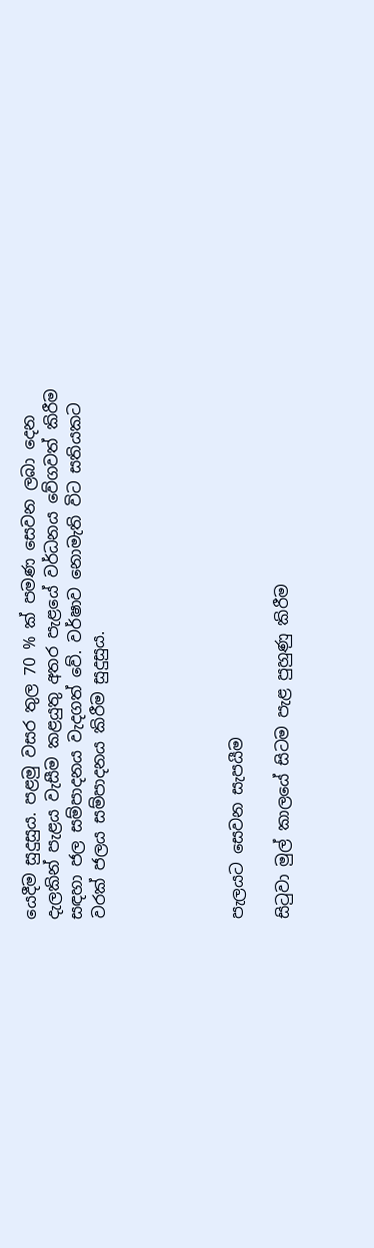යෙදීම සුදුසුය. පළමු වසර තුල 70 % ක් පමණ සෙවන ලබා දෙන දැලකින් පැළය වැසීම කළයුතු අතර පැළයේ වර්ධනය වේගවත් කිරීම සඳහා ජල සම්පාදනය වැදගත් වේ. වර්ෂාව නොමැති විට සතියකට වරක් ජලය සම්පාදනය කිරීම සුදුසුය.





පැලයට සෙවන සැපයීම

සිටුවා මුල් කාලයේ සිටම පැළ පුහුණු කිරීම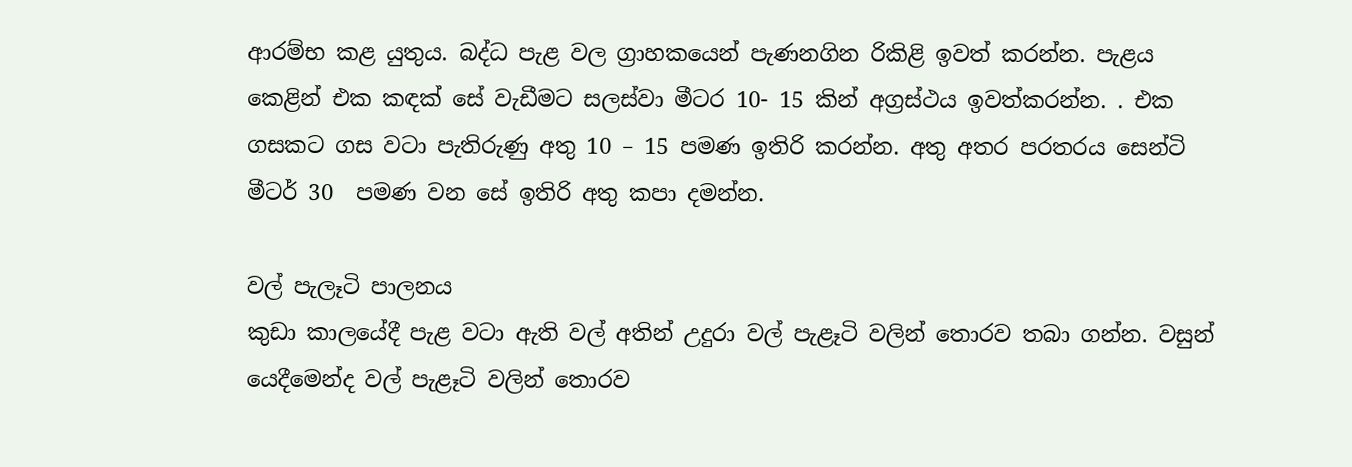ආරම්භ කළ යුතුය. බද්ධ පැළ වල ග්‍රාහකයෙන් පැණනගින රිකිළි ඉවත් කරන්න. පැළය කෙළින් එක කඳක් සේ වැඩීමට සලස්වා මීටර 10- 15 කින් අග්‍රස්ථය ඉවත්කරන්න. . එක ගසකට ගස වටා පැතිරුණු අතු 10 – 15 පමණ ඉතිරි කරන්න. අතු අතර පරතරය සෙන්ටි මීටර් 30  පමණ වන සේ ඉතිරි අතු කපා දමන්න.

වල් පැලෑටි පාලනය
කුඩා කාලයේදී පැළ වටා ඇති වල් අතින් උදුරා වල් පැළෑටි වලින් තොරව තබා ගන්න. වසුන් යෙදීමෙන්ද වල් පැළෑටි වලින් තොරව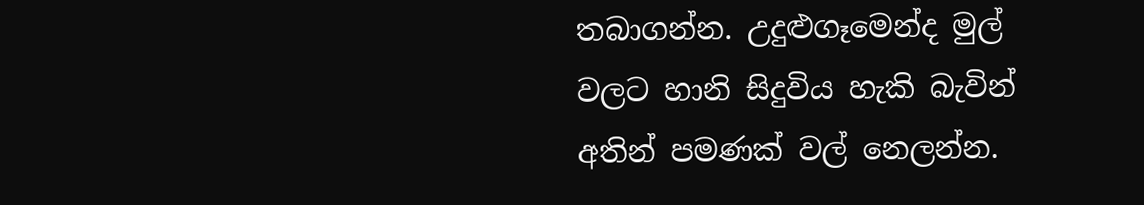තබාගන්න. උදුළුගෑමෙන්ද මුල් වලට හානි සිදුවිය හැකි බැවින් අතින් පමණක් වල් නෙලන්න.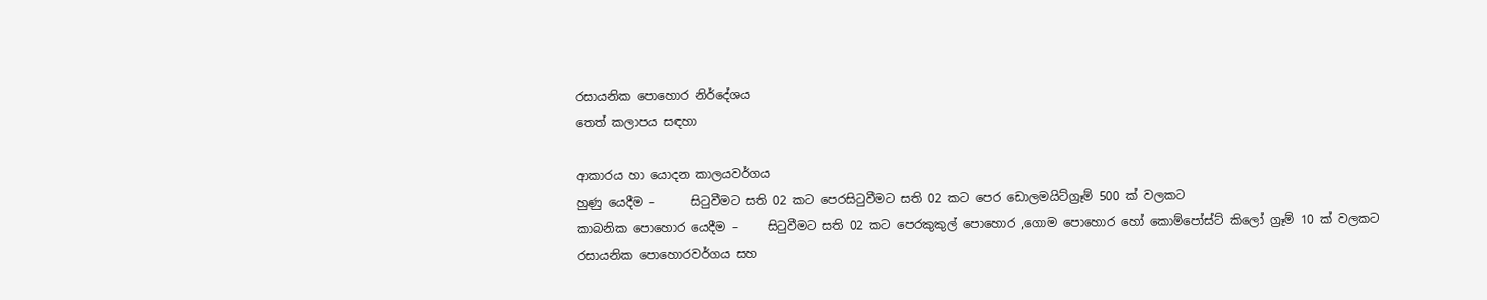රසායනික පොහොර නිර්දේශය
තෙත් කලාපය සඳහා

ආකාරය හා යොදන කාලයවර්ගය
හුණු යෙදීම –      සිටුවීමට සති 02 කට පෙරසිටුවීමට සති 02 කට පෙර ඩොලමයිට්ග්‍රෑම් 500 ක් වලකට
කාබනික පොහොර යෙදීම –     සිටුවීමට සති 02 කට පෙරකුකුල් පොහොර ,ගොම පොහොර හෝ කොම්පෝස්ට් කිලෝ ග්‍රෑම් 10 ක් වලකට
රසායනික පොහොරවර්ගය සහ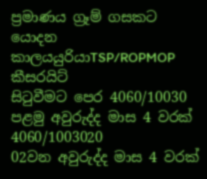ප්‍රමාණය ග්‍රෑම් ගසකට
යොදන කාලයයුරියාTSP/ROPMOP කීසරයිට්
සිටුවීමට පෙර 4060/10030
පළමු අවුරුද්ද මාස 4 වරක් 4060/1003020
02වන අවුරුද්ද මාස 4 වරක්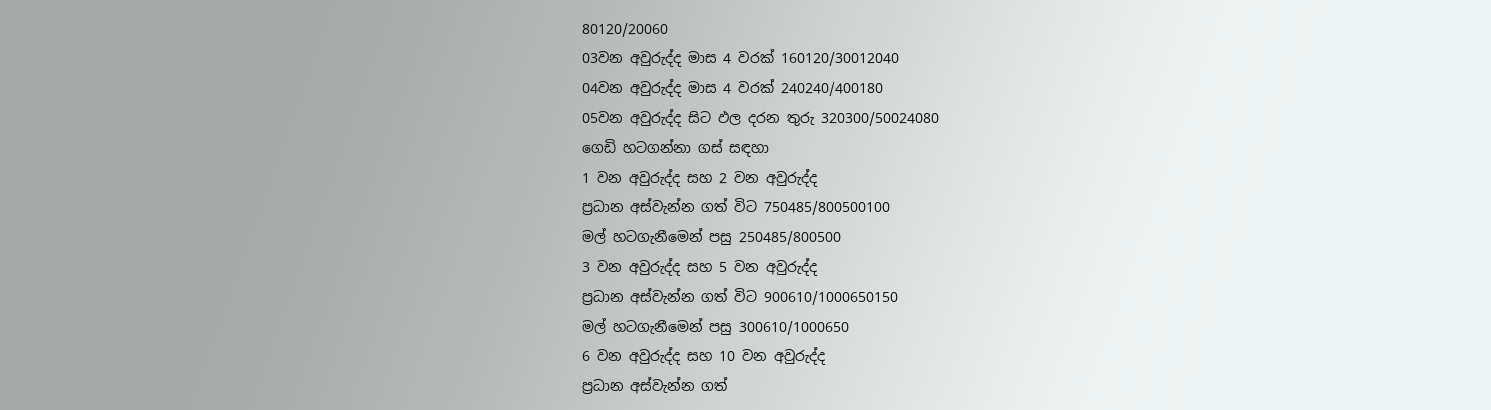80120/20060
03වන අවුරුද්ද මාස 4 වරක් 160120/30012040
04වන අවුරුද්ද මාස 4 වරක් 240240/400180
05වන අවුරුද්ද සිට ඵල දරන තුරු 320300/50024080
ගෙඩි හටගන්නා ගස් සඳහා
1 වන අවුරුද්ද සහ 2 වන අවුරුද්ද
ප්‍රධාන අස්වැන්න ගත් විට 750485/800500100
මල් හටගැනීමෙන් පසු 250485/800500
3 වන අවුරුද්ද සහ 5 වන අවුරුද්ද
ප්‍රධාන අස්වැන්න ගත් විට 900610/1000650150
මල් හටගැනීමෙන් පසු 300610/1000650
6 වන අවුරුද්ද සහ 10 වන අවුරුද්ද
ප්‍රධාන අස්වැන්න ගත්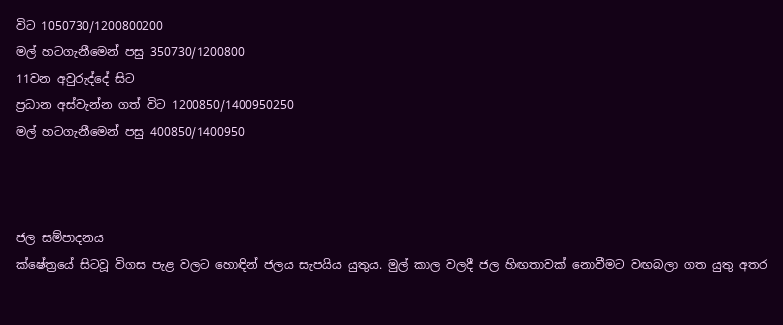විට 1050730/1200800200
මල් හටගැනීමෙන් පසු 350730/1200800
11වන අවුරුද්දේ සිට
ප්‍රධාන අස්වැන්න ගත් විට 1200850/1400950250
මල් හටගැනීමෙන් පසු 400850/1400950



ජල සම්පාදනය
ක්ෂේත්‍රයේ සිටවූ විගස පැළ වලට හොඳින් ජලය සැපයිය යුතුය. මුල් කාල වලදී ජල හිඟතාවක් නොවීමට වඟබලා ගත යුතු අතර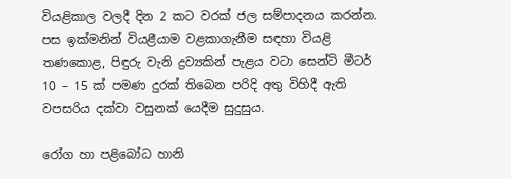වියළිකාල වලදී දින 2 කට වරක් ජල සම්පාදනය කරන්න. පස ඉක්මනින් වියළීයාම වළකාගැනීම සඳහා වියළි තණකොළ, පිඳුරු වැනි ද්‍රව්‍යකින් පැළය වටා සෙන්ටි මීටර් 10 – 15 ක් පමණ දුරක් තිබෙන පරිදි අතු විහිදී ඇති වපසරිය දක්වා වසුනක් යෙදීම සුදුසුය.

රෝග හා පළිබෝධ හානි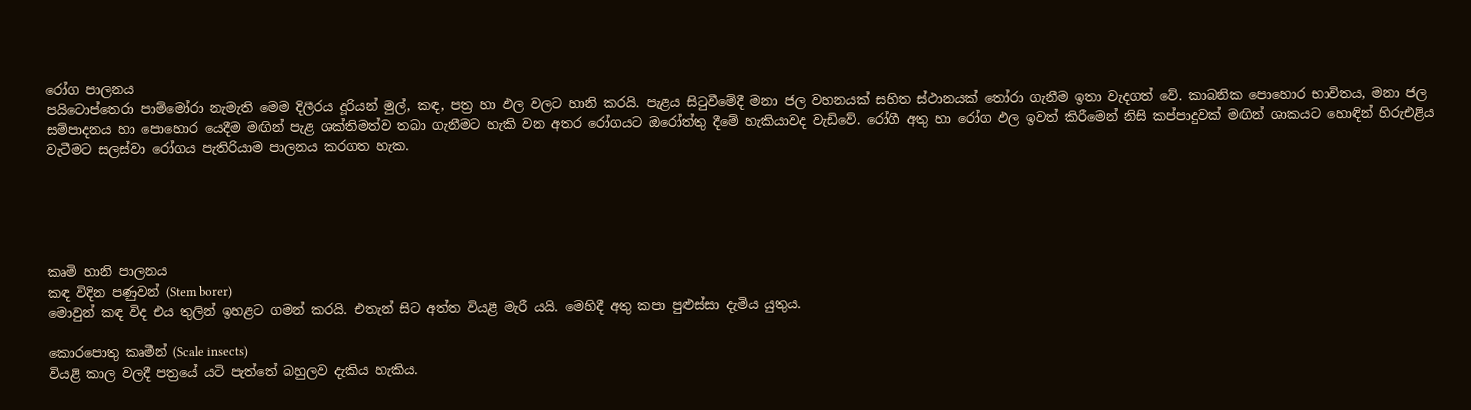රෝග පාලනය
පයිටොප්තෙරා පාම්මෝරා නැමැති මෙම දිලීරය දූරියන් මුල්, කඳ, පත්‍ර හා ඵල වලට හානි කරයි. පැළය සිටුවීමේදී මනා ජල වහනයක් සහිත ස්ථානයක් තෝරා ගැනීම ඉතා වැදගත් වේ. කාබනික පොහොර භාවිතය, මනා ජල සම්පාදනය හා පොහොර යෙදීම මඟින් පැළ ශක්තිමත්ව තබා ගැනීමට හැකි වන අතර රෝගයට ඔරෝත්තු දීමේ හැකියාවද වැඩිවේ. රෝගී අතු හා රෝග ඵල ඉවත් කිරීමෙන් නිසි කප්පාදුවක් මඟින් ශාකයට හොඳින් හිරුඑළිය වැටීමට සලස්වා රෝගය පැතිරියාම පාලනය කරගත හැක.





කෘමි හානි පාලනය
කඳ විදින පණුවන් (Stem borer)
මොවුන් කඳ විද එය තුලින් ඉහළට ගමන් කරයි. එතැන් සිට අත්ත වියළී මැරී යයි. මෙහිදී අතු කපා පුළුස්සා දැමිය යුතුය.

කොරපොතු කෘමීන් (Scale insects)
වියළි කාල වලදී පත්‍රයේ යටි පැත්තේ බහුලව දැකිය හැකිය.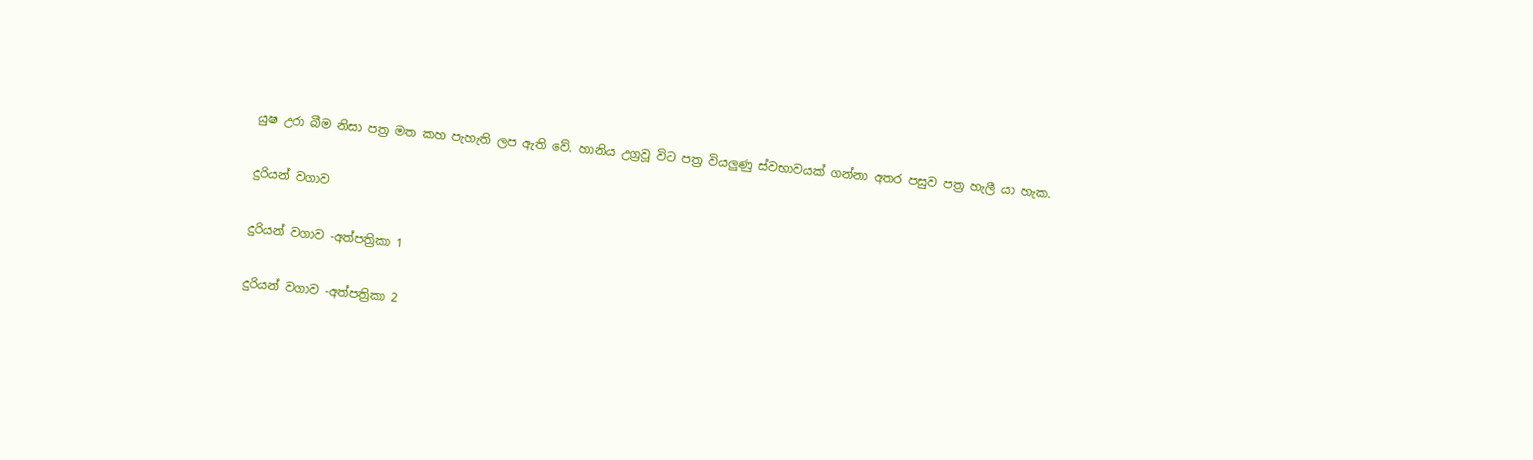යුෂ උරා බීම නිසා පත්‍ර මත කහ පැහැති ලප ඇති වේ. හානිය උග්‍රවූ විට පත්‍ර වියලුණු ස්වභාවයක් ගන්නා අතර පසුව පත්‍ර හැලී යා හැක.

දුරියන් වගාව

දුරියන් වගාව -අත්පත්‍රිකා 1

දුරියන් වගාව -අත්පත්‍රිකා 2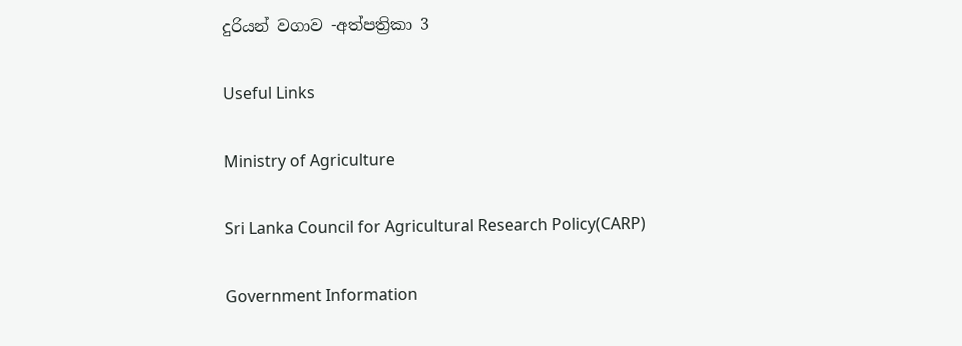දුරියන් වගාව -අත්පත්‍රිකා 3

Useful Links

Ministry of Agriculture

Sri Lanka Council for Agricultural Research Policy(CARP)

Government Information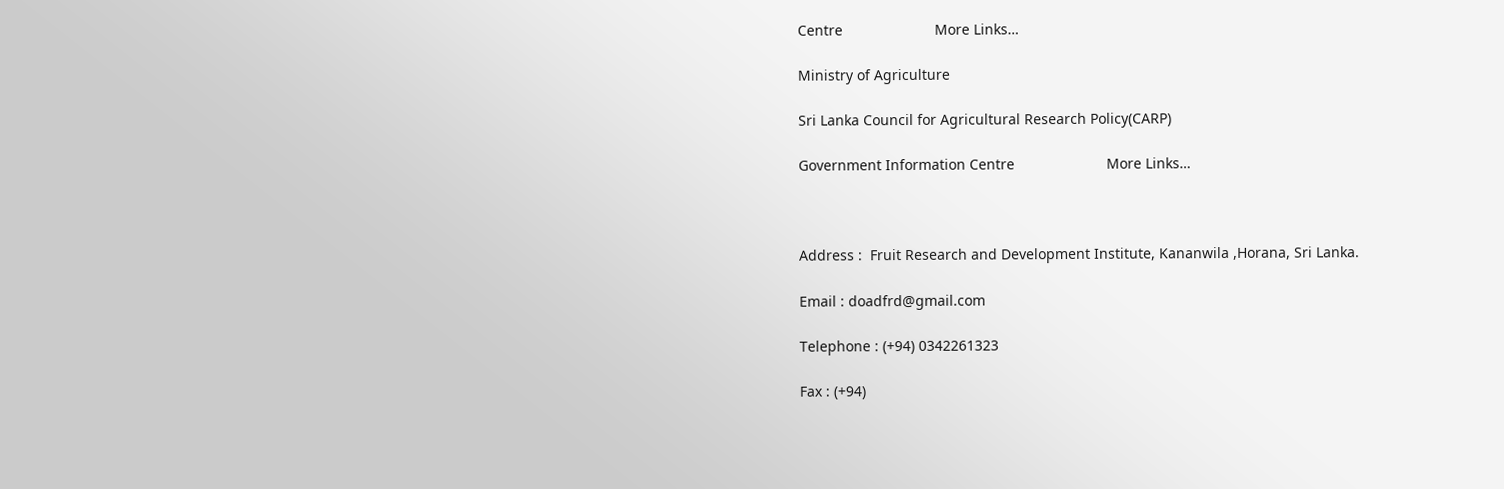Centre                       More Links…

Ministry of Agriculture

Sri Lanka Council for Agricultural Research Policy(CARP)

Government Information Centre                       More Links…



Address :  Fruit Research and Development Institute, Kananwila ,Horana, Sri Lanka.

Email : doadfrd@gmail.com

Telephone : (+94) 0342261323

Fax : (+94)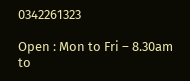0342261323

Open : Mon to Fri – 8.30am to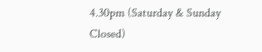4.30pm (Saturday & Sunday Closed)